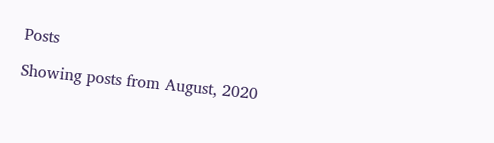Posts

Showing posts from August, 2020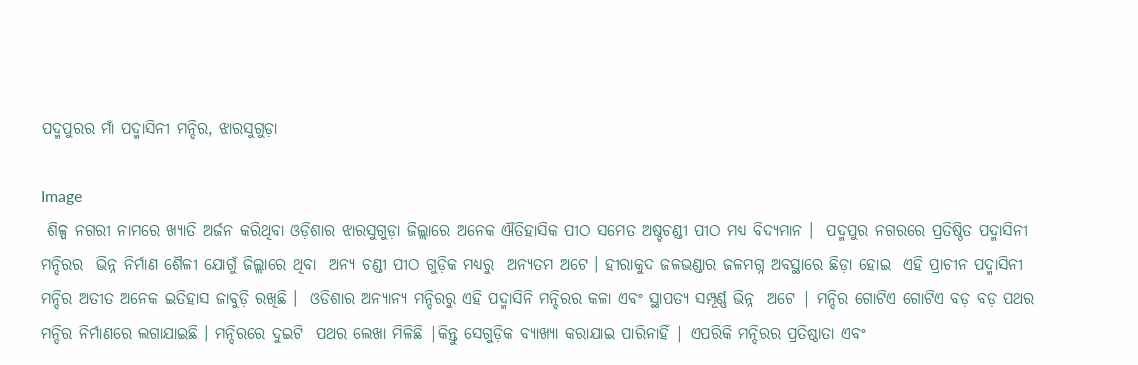ପଦ୍ମପୁରର ମାଁ ପଦ୍ମାସିନୀ ମନ୍ଦିର, ଝାରସୁଗୁଡ଼ା

Image
 ଶିଳ୍ପ ନଗରୀ ନାମରେ ଖ୍ୟାତି ଅର୍ଜନ କରିଥିବା ଓଡ଼ିଶାର ଝାରସୁଗୁଡ଼ା ଜିଲ୍ଲାରେ ଅନେକ ଐତିହାସିକ ପୀଠ ସମେତ ଅଷ୍ଚଚଣ୍ଡୀ ପୀଠ ମଧ୍ୟ ବିଦ୍ୟମାନ ।  ପଦ୍ମପୁର ନଗରରେ ପ୍ରତିଷ୍ଠିତ ପଦ୍ମାସିନୀ ମନ୍ଦିରର  ଭିନ୍ନ ନିର୍ମାଣ ଶୈଳୀ ଯୋଗୁଁ ଜିଲ୍ଲାରେ ଥିବା  ଅନ୍ୟ ଚଣ୍ଡୀ ପୀଠ ଗୁଡ଼ିକ ମଧ୍ୟରୁ  ଅନ୍ୟତମ ଅଟେ । ହୀରାକୁଦ ଜଳଭଣ୍ଡାର ଜଳମଗ୍ନ ଅବସ୍ଥାରେ ଛିଡ଼ା ହୋଇ  ଏହି ପ୍ରାଚୀନ ପଦ୍ମାସିନୀ ମନ୍ଦିର ଅତୀତ ଅନେକ ଇତିହାସ ଜାବୁଡ଼ି ରଖିଛି ।  ଓଡିଶାର ଅନ୍ୟାନ୍ୟ ମନ୍ଦିରରୁ ଏହି ପଦ୍ମାସିନି ମନ୍ଦିରର କଳା ଏବଂ ସ୍ଥାପତ୍ୟ ସମ୍ପୂର୍ଣ୍ଣ ଭିନ୍ନ  ଅଟେ | ମନ୍ଦିର ଗୋଟିଏ ଗୋଟିଏ ବଡ଼ ବଡ଼ ପଥର ମନ୍ଦିର ନିର୍ମାଣରେ ଲଗାଯାଇଛି । ମନ୍ଦିରରେ ଦୁଇଟି  ପଥର ଲେଖା ମିଳିଛି |କିନ୍ତୁ ସେଗୁଡ଼ିକ ବ୍ୟାଖ୍ୟା କରାଯାଇ ପାରିନାହିଁ | ଏପରିକି ମନ୍ଦିରର ପ୍ରତିଷ୍ଠାତା ଏବଂ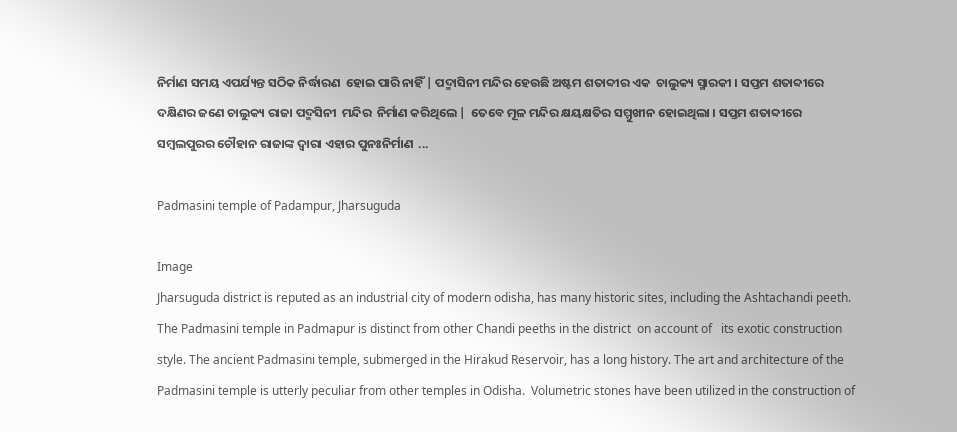ନିର୍ମାଣ ସମୟ ଏପର୍ଯ୍ୟନ୍ତ ସଠିକ ନିର୍ଦ୍ଧାରଣ  ହୋଇ ପାରି ନାହିଁ | ପଦ୍ମାସିନୀ ମନ୍ଦିର ହେଉଛି ଅଷ୍ଟମ ଶତାବ୍ଦୀର ଏକ  ଚାଲୁକ୍ୟ ସ୍ମାରକୀ । ସପ୍ତମ ଶତାବ୍ଦୀରେ ଦକ୍ଷିଣର ଜଣେ ଚାଲୁକ୍ୟ ରାଜା ପଦ୍ମସିନୀ  ମନ୍ଦିର  ନିର୍ମାଣ କରିଥିଲେ |  ତେବେ ମୂଳ ମନ୍ଦିର କ୍ଷୟକ୍ଷତିର ସମ୍ମୁଖୀନ ହୋଇଥିଲା । ସପ୍ତମ ଶତାବ୍ଦୀରେ  ସମ୍ବଲପୁରର ଚୌହାନ ରାଜାଙ୍କ ଦ୍ୱାରା ଏହାର ପୁନଃନିର୍ମାଣ  ...

Padmasini temple of Padampur, Jharsuguda

Image
Jharsuguda district is reputed as an industrial city of modern odisha, has many historic sites, including the Ashtachandi peeth.  The Padmasini temple in Padmapur is distinct from other Chandi peeths in the district  on account of   its exotic construction style. The ancient Padmasini temple, submerged in the Hirakud Reservoir, has a long history. The art and architecture of the Padmasini temple is utterly peculiar from other temples in Odisha.  Volumetric stones have been utilized in the construction of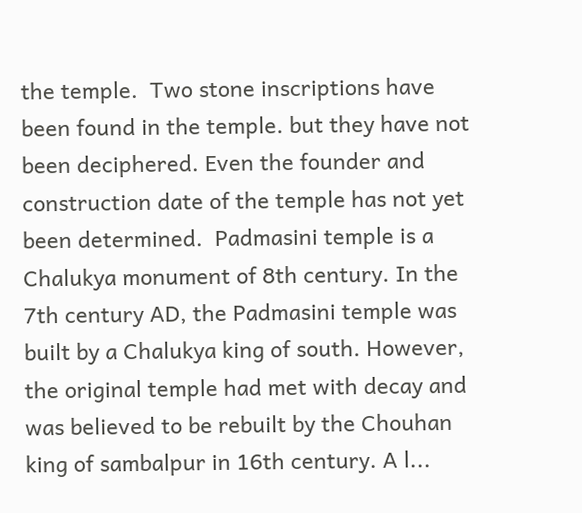the temple.  Two stone inscriptions have been found in the temple. but they have not been deciphered. Even the founder and construction date of the temple has not yet been determined.  Padmasini temple is a Chalukya monument of 8th century. In the 7th century AD, the Padmasini temple was built by a Chalukya king of south. However, the original temple had met with decay and was believed to be rebuilt by the Chouhan king of sambalpur in 16th century. A l...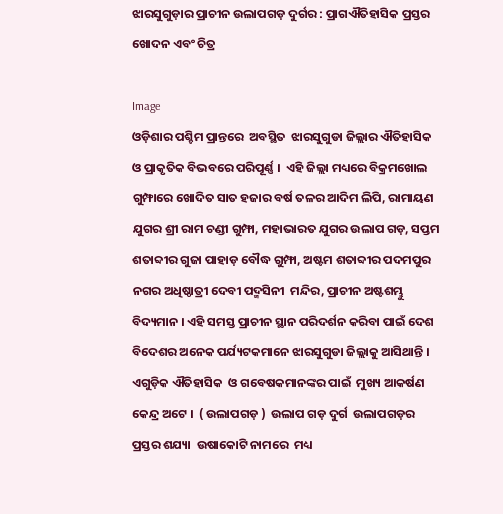ଝାରସୁଗୁଡ଼ାର ପ୍ରାଚୀନ ଉଲାପଗଡ଼ ଦୁର୍ଗର : ପ୍ରାଗଐତିହାସିକ ପ୍ରସ୍ତର ଖୋଦନ ଏବଂ ଚିତ୍ର

Image
ଓଡ଼ିଶାର ପଶ୍ଚିମ ପ୍ରାନ୍ତରେ  ଅବସ୍ଥିତ  ଝାରସୁଗୁଡା ଜିଲ୍ଲାର ଐତିହାସିକ  ଓ ପ୍ରାକୃତିକ ବିଭବରେ ପରିପୂର୍ଣ୍ଣ ।  ଏହି ଜିଲ୍ଲା ମଧ୍ୟରେ ବିକ୍ରମଖୋଲ ଗୁମ୍ଫାରେ ଖୋଦିତ ସାତ ହଜାର ବର୍ଷ ତଳର ଆଦିମ ଲିପି, ରାମାୟଣ ଯୁଗର ଶ୍ରୀ ରାମ ଚଣ୍ଡୀ ଗୁମ୍ଫା, ମହାଭାରତ ଯୁଗର ଉଲାପ ଗଡ଼, ସପ୍ତମ ଶତାବ୍ଦୀର ଗୁଜା ପାହାଡ଼ ବୌଦ୍ଧ ଗୁମ୍ଫା, ଅଷ୍ଟମ ଶତାବ୍ଦୀର ପଦମପୁର ନଗର ଅଧିଷ୍ଠାତ୍ରୀ ଦେବୀ ପଦ୍ମସିନୀ  ମନ୍ଦିର, ପ୍ରାଚୀନ ଅଷ୍ଟଶମ୍ଭୁ ବିଦ୍ୟମାନ । ଏହି ସମସ୍ତ ପ୍ରାଚୀନ ସ୍ଥାନ ପରିଦର୍ଶନ କରିବା ପାଇଁ ଦେଶ ବିଦେଶର ଅନେକ ପର୍ଯ୍ୟଟକମାନେ ଝାରସୁଗୁଡା ଜିଲ୍ଲାକୁ ଆସିଥାନ୍ତି ।  ଏଗୁଡ଼ିକ ଐତିହାସିକ  ଓ ଗବେଷକମାନଙ୍କର ପାଇଁ  ମୁଖ୍ୟ ଆକର୍ଷଣ କେନ୍ଦ୍ର ଅଟେ ।  ( ଉଲାପଗଡ଼ )  ଉଲାପ ଗଡ଼ ଦୁର୍ଗ  ଉଲାପଗଡ଼ର  ପ୍ରସ୍ତର ଶଯ୍ୟା  ଉଷାକୋଟି ନାମରେ  ମଧ୍ୟ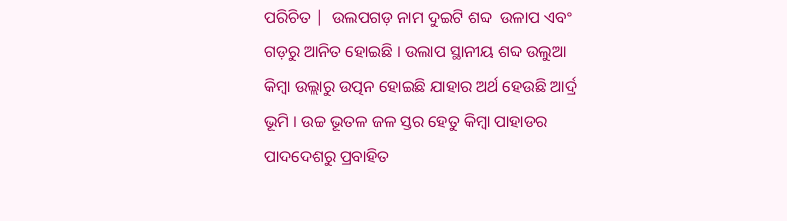ପରିଚିତ |  ଉଲପଗଡ଼ ନାମ ଦୁଇଟି ଶବ୍ଦ  ଉଳାପ ଏବଂ ଗଡ଼ରୁ ଆନିତ ହୋଇଛି । ଉଲାପ ସ୍ଥାନୀୟ ଶବ୍ଦ ଉଲୁଆ କିମ୍ବା ଉଲ୍ଲାରୁ ଉତ୍ପନ ହୋଇଛି ଯାହାର ଅର୍ଥ ହେଉଛି ଆର୍ଦ୍ର ଭୂମି । ଉଚ୍ଚ ଭୂତଳ ଜଳ ସ୍ତର ହେତୁ କିମ୍ବା ପାହାଡର ପାଦଦେଶରୁ ପ୍ରବାହିତ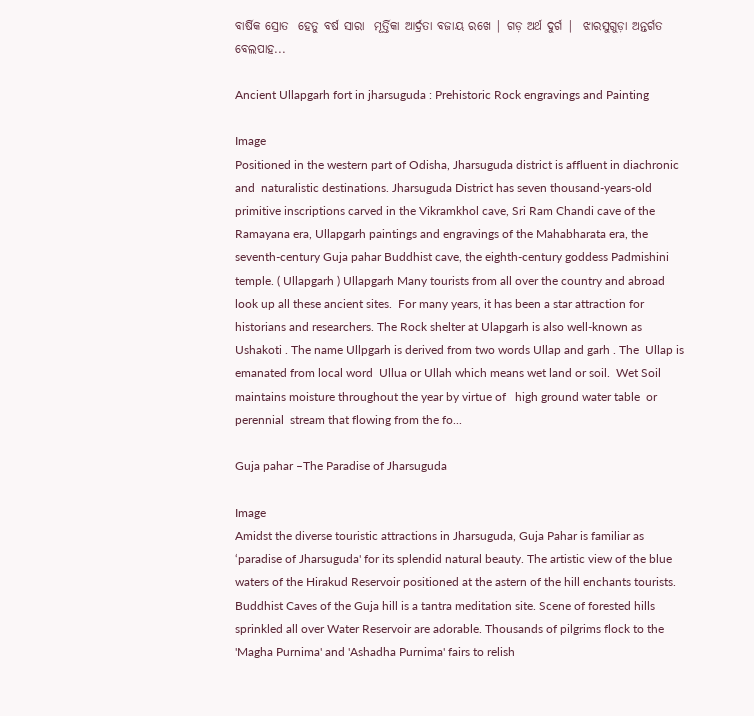ବାର୍ଷିକ ସ୍ରୋତ  ହେତୁ ବର୍ଷ ସାରା  ମୂର୍ତ୍ତିକା ଆର୍ଦ୍ରତା ବଜାୟ ରଖେ | ଗଡ଼ ଅର୍ଥ ଦୁର୍ଗ |  ଝାରସୁଗୁଡ଼ା ଅନ୍ତର୍ଗତ ବେଲପାହ...

Ancient Ullapgarh fort in jharsuguda : Prehistoric Rock engravings and Painting

Image
Positioned in the western part of Odisha, Jharsuguda district is affluent in diachronic   and  naturalistic destinations. Jharsuguda District has seven thousand-years-old primitive inscriptions carved in the Vikramkhol cave, Sri Ram Chandi cave of the Ramayana era, Ullapgarh paintings and engravings of the Mahabharata era, the seventh-century Guja pahar Buddhist cave, the eighth-century goddess Padmishini temple. ( Ullapgarh ) Ullapgarh Many tourists from all over the country and abroad look up all these ancient sites.  For many years, it has been a star attraction for historians and researchers. The Rock shelter at Ulapgarh is also well-known as Ushakoti . The name Ullpgarh is derived from two words Ullap and garh . The  Ullap is emanated from local word  Ullua or Ullah which means wet land or soil.  Wet Soil maintains moisture throughout the year by virtue of   high ground water table  or perennial  stream that flowing from the fo...

Guja pahar –The Paradise of Jharsuguda

Image
Amidst the diverse touristic attractions in Jharsuguda, Guja Pahar is familiar as ‘paradise of Jharsuguda' for its splendid natural beauty. The artistic view of the blue waters of the Hirakud Reservoir positioned at the astern of the hill enchants tourists. Buddhist Caves of the Guja hill is a tantra meditation site. Scene of forested hills sprinkled all over Water Reservoir are adorable. Thousands of pilgrims flock to the 'Magha Purnima' and 'Ashadha Purnima' fairs to relish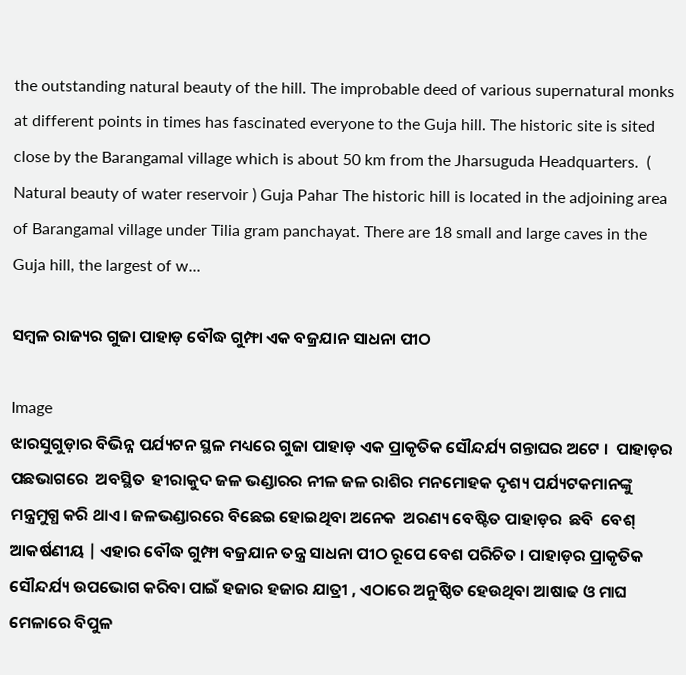the outstanding natural beauty of the hill. The improbable deed of various supernatural monks at different points in times has fascinated everyone to the Guja hill. The historic site is sited close by the Barangamal village which is about 50 km from the Jharsuguda Headquarters.  ( Natural beauty of water reservoir ) Guja Pahar The historic hill is located in the adjoining area of Barangamal village under Tilia gram panchayat. There are 18 small and large caves in the Guja hill, the largest of w...

ସମ୍ବଳ ରାଜ୍ୟର ଗୁଜା ପାହାଡ଼ ବୌଦ୍ଧ ଗୁମ୍ଫା ଏକ ବଜ୍ରଯାନ ସାଧନା ପୀଠ

Image
ଝାରସୁଗୁଡ଼ାର ବିଭିନ୍ନ ପର୍ଯ୍ୟଟନ ସ୍ଥଳ ମଧ୍ୟରେ ଗୁଜା ପାହାଡ଼ ଏକ ପ୍ରାକୃତିକ ସୌନ୍ଦର୍ଯ୍ୟ ଗନ୍ତାଘର ଅଟେ ।  ପାହାଡ଼ର ପଛଭାଗରେ  ଅବସ୍ଥିତ  ହୀରାକୁଦ ଜଳ ଭଣ୍ଡାରର ନୀଳ ଜଳ ରାଶିର ମନମୋହକ ଦୃଶ୍ୟ ପର୍ଯ୍ୟଟକମାନଙ୍କୁ ମନ୍ତ୍ରମୁଗ୍ଧ କରି ଥାଏ ‌। ଜଳଭଣ୍ଡାରରେ ବିଛେଇ ହୋଇଥିବା ଅନେକ  ଅରଣ୍ୟ ବେଷ୍ଟିତ ପାହାଡ଼ର  ଛବି  ବେଶ୍ ଆକର୍ଷଣୀୟ | ଏହାର ବୌଦ୍ଧ ଗୁମ୍ଫା ବଜ୍ରଯାନ ତନ୍ତ୍ର ସାଧନା ପୀଠ ରୂପେ ବେଶ ପରିଚିତ । ପାହାଡ଼ର ପ୍ରାକୃତିକ ସୌନ୍ଦର୍ଯ୍ୟ ଉପଭୋଗ କରିବା ପାଇଁ ହଜାର ହଜାର ଯାତ୍ରୀ , ଏଠାରେ ଅନୁଷ୍ଠିତ ହେଉଥିବା ଆଷାଢ ଓ ମାଘ ମେଳାରେ ବିପୁଳ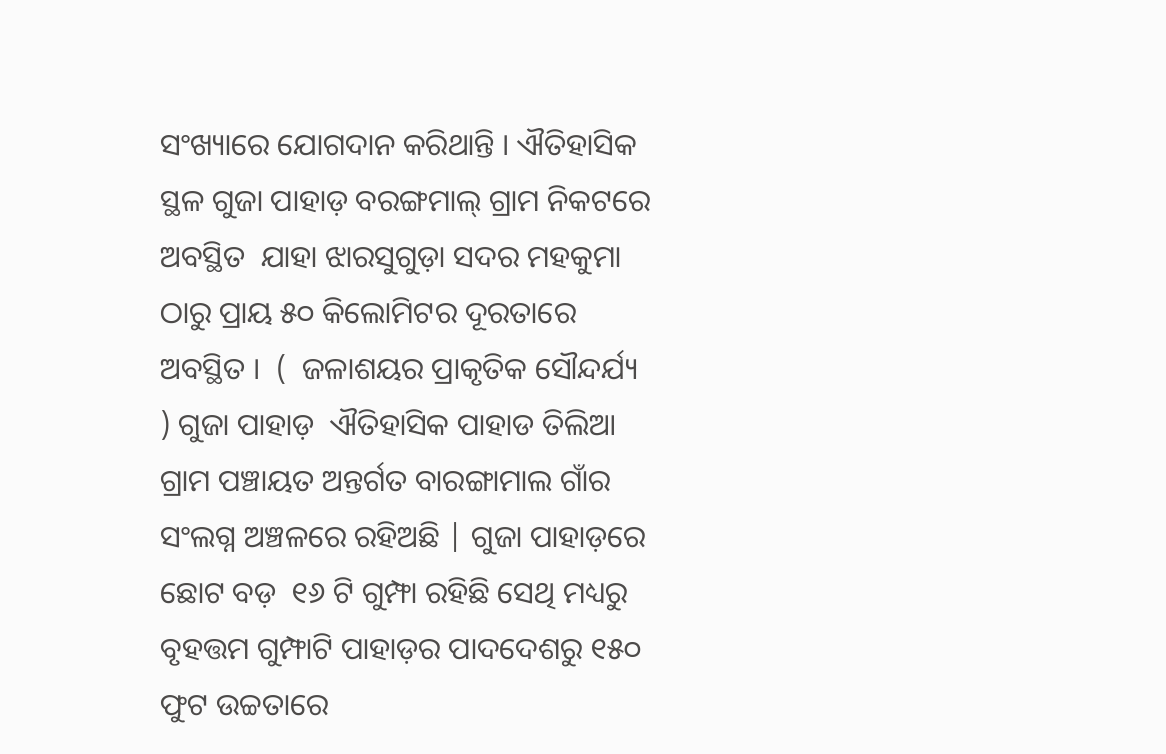ସଂଖ୍ୟାରେ ଯୋଗଦାନ କରିଥାନ୍ତି । ଐତିହାସିକ ସ୍ଥଳ ଗୁଜା ପାହାଡ଼ ବରଙ୍ଗମାଲ୍ ଗ୍ରାମ ନିକଟରେ ଅବସ୍ଥିତ  ଯାହା ଝାରସୁଗୁଡ଼ା ସଦର ମହକୁମା ଠାରୁ ପ୍ରାୟ ୫୦ କିଲୋମିଟର ଦୂରତାରେ ଅବସ୍ଥିତ ।  (  ଜଳାଶୟର ପ୍ରାକୃତିକ ସୌନ୍ଦର୍ଯ୍ୟ ) ଗୁଜା ପାହାଡ଼  ଐତିହାସିକ ପାହାଡ ତିଲିଆ ଗ୍ରାମ ପଞ୍ଚାୟତ ଅନ୍ତର୍ଗତ ବାରଙ୍ଗାମାଲ ଗାଁର ସଂଲଗ୍ନ ଅଞ୍ଚଳରେ ରହିଅଛି | ଗୁଜା ପାହାଡ଼ରେ ଛୋଟ ବଡ଼  ୧୬ ଟି ଗୁମ୍ଫା ରହିଛି ସେଥି ମଧ୍ୟରୁ ବୃହତ୍ତମ ଗୁମ୍ଫାଟି ପାହାଡ଼ର ପାଦଦେଶରୁ ୧୫୦ ଫୁଟ ଉଚ୍ଚତାରେ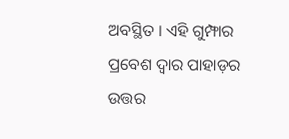ଅବସ୍ଥିତ । ଏହି ଗୁମ୍ଫାର ପ୍ରବେଶ ଦ୍ଵାର ପାହାଡ଼ର ଉତ୍ତର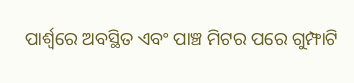ପାର୍ଶ୍ଵରେ ଅବସ୍ଥିତ ଏବଂ ପାଞ୍ଚ ମିଟର ପରେ ଗୁମ୍ଫାଟି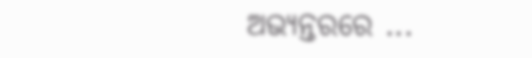ଅଭ୍ୟନ୍ତରରେ ...